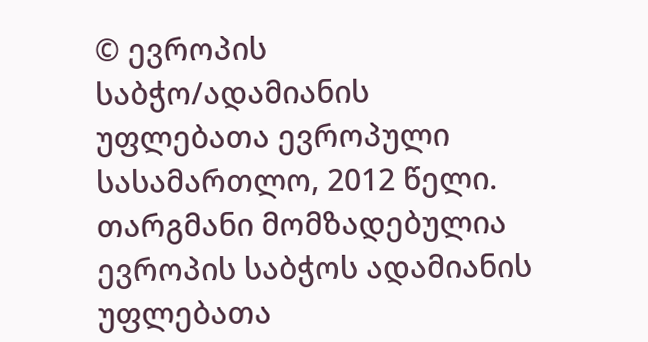© ევროპის საბჭო/ადამიანის უფლებათა ევროპული სასამართლო, 2012 წელი. თარგმანი მომზადებულია ევროპის საბჭოს ადამიანის უფლებათა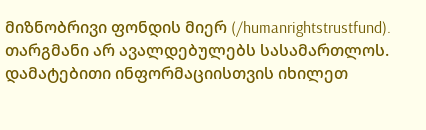მიზნობრივი ფონდის მიერ (/humanrightstrustfund). თარგმანი არ ავალდებულებს სასამართლოს. დამატებითი ინფორმაციისთვის იხილეთ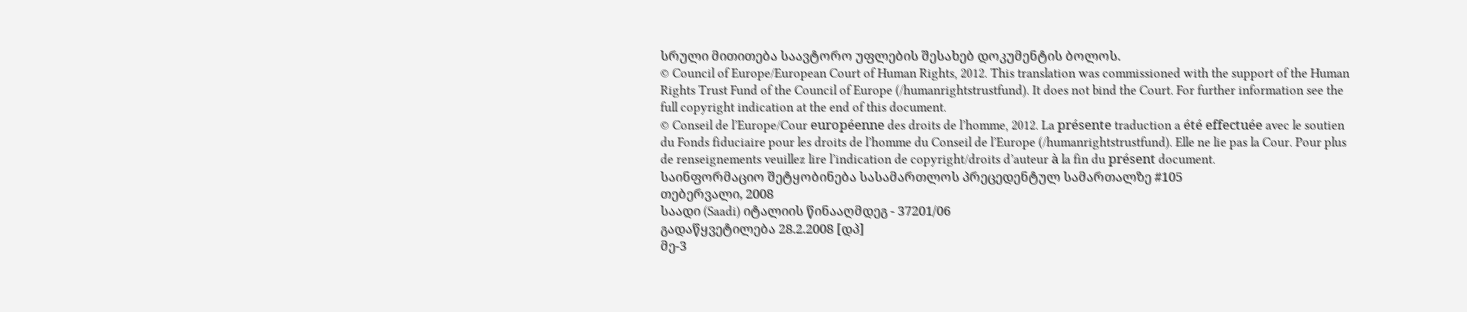სრული მითითება საავტორო უფლების შესახებ დოკუმენტის ბოლოს.
© Council of Europe/European Court of Human Rights, 2012. This translation was commissioned with the support of the Human Rights Trust Fund of the Council of Europe (/humanrightstrustfund). It does not bind the Court. For further information see the full copyright indication at the end of this document.
© Conseil de l’Europe/Cour européenne des droits de l’homme, 2012. La présente traduction a été effectuée avec le soutien du Fonds fiduciaire pour les droits de l’homme du Conseil de l’Europe (/humanrightstrustfund). Elle ne lie pas la Cour. Pour plus de renseignements veuillez lire l’indication de copyright/droits d’auteur à la fin du présent document.
საინფორმაციო შეტყობინება სასამართლოს პრეცედენტულ სამართალზე #105
თებერვალი, 2008
საადი (Saadi) იტალიის წინააღმდეგ - 37201/06
გადაწყვეტილება 28.2.2008 [დპ]
მე-3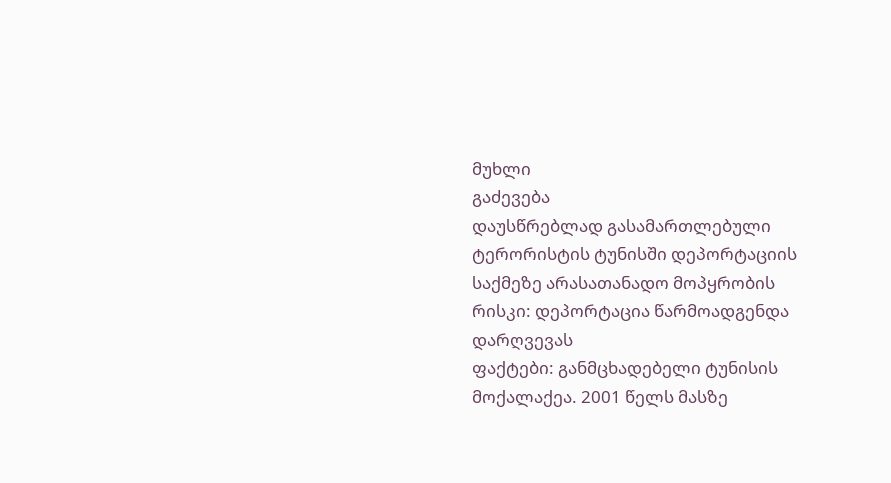მუხლი
გაძევება
დაუსწრებლად გასამართლებული ტერორისტის ტუნისში დეპორტაციის საქმეზე არასათანადო მოპყრობის რისკი: დეპორტაცია წარმოადგენდა დარღვევას
ფაქტები: განმცხადებელი ტუნისის მოქალაქეა. 2001 წელს მასზე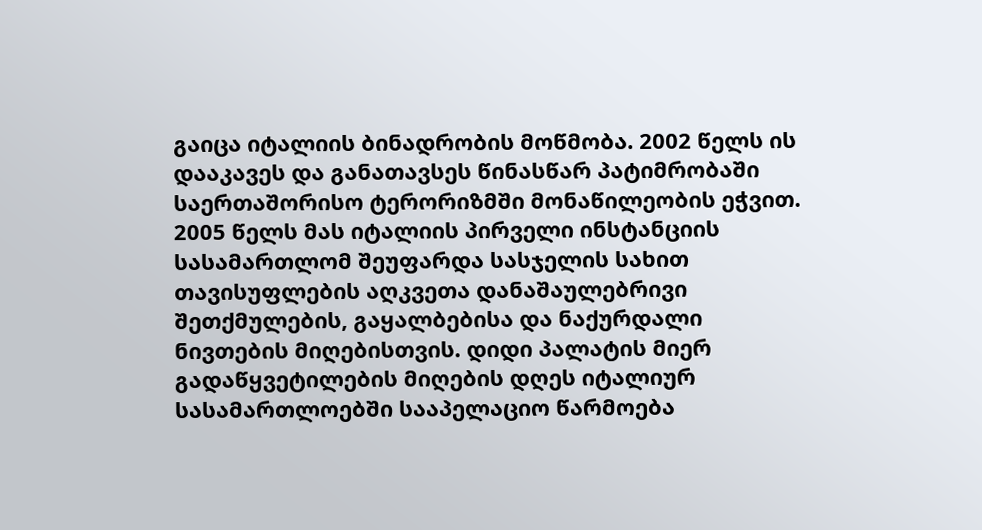გაიცა იტალიის ბინადრობის მოწმობა. 2002 წელს ის დააკავეს და განათავსეს წინასწარ პატიმრობაში საერთაშორისო ტერორიზმში მონაწილეობის ეჭვით. 2005 წელს მას იტალიის პირველი ინსტანციის სასამართლომ შეუფარდა სასჯელის სახით თავისუფლების აღკვეთა დანაშაულებრივი შეთქმულების, გაყალბებისა და ნაქურდალი ნივთების მიღებისთვის. დიდი პალატის მიერ გადაწყვეტილების მიღების დღეს იტალიურ სასამართლოებში სააპელაციო წარმოება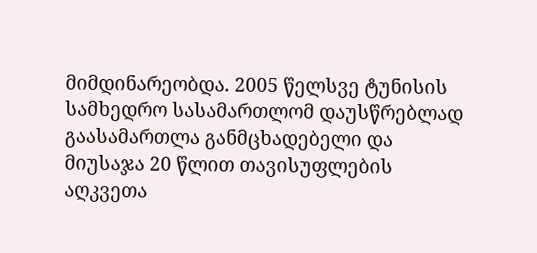მიმდინარეობდა. 2005 წელსვე ტუნისის სამხედრო სასამართლომ დაუსწრებლად გაასამართლა განმცხადებელი და მიუსაჯა 20 წლით თავისუფლების აღკვეთა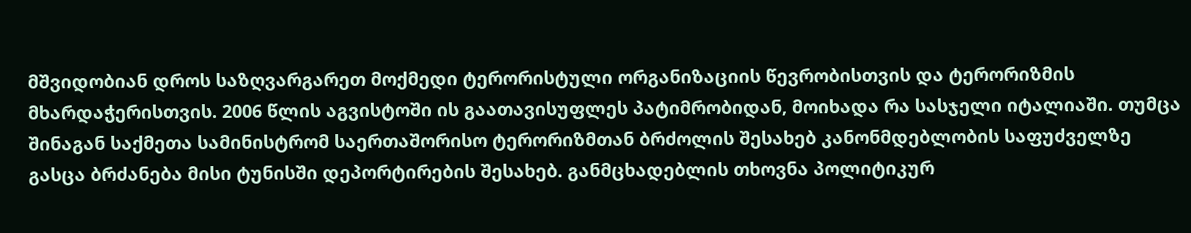მშვიდობიან დროს საზღვარგარეთ მოქმედი ტერორისტული ორგანიზაციის წევრობისთვის და ტერორიზმის მხარდაჭერისთვის. 2006 წლის აგვისტოში ის გაათავისუფლეს პატიმრობიდან, მოიხადა რა სასჯელი იტალიაში. თუმცა შინაგან საქმეთა სამინისტრომ საერთაშორისო ტერორიზმთან ბრძოლის შესახებ კანონმდებლობის საფუძველზე გასცა ბრძანება მისი ტუნისში დეპორტირების შესახებ. განმცხადებლის თხოვნა პოლიტიკურ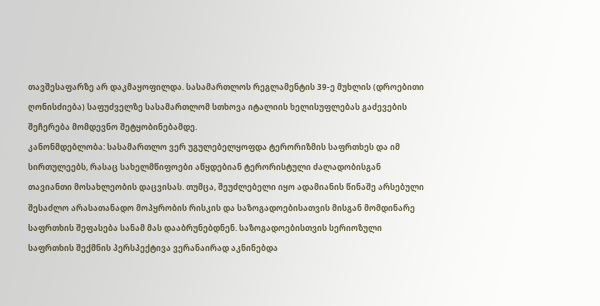თავშესაფარზე არ დაკმაყოფილდა. სასამართლოს რეგლამენტის 39-ე მუხლის (დროებითი ღონისძიება) საფუძველზე სასამართლომ სთხოვა იტალიის ხელისუფლებას გაძევების შეჩერება მომდევნო შეტყობინებამდე.
კანონმდებლობა: სასამართლო ვერ უგულებელყოფდა ტერორიზმის საფრთხეს და იმ სირთულეებს, რასაც სახელმწიფოები აწყდებიან ტერორისტული ძალადობისგან თავიანთი მოსახლეობის დაცვისას. თუმცა, შეუძლებელი იყო ადამიანის წინაშე არსებული შესაძლო არასათანადო მოპყრობის რისკის და საზოგადოებისათვის მისგან მომდინარე საფრთხის შეფასება სანამ მას დააბრუნებდნენ. საზოგადოებისთვის სერიოზული საფრთხის შექმნის პერსპექტივა ვერანაირად აკნინებდა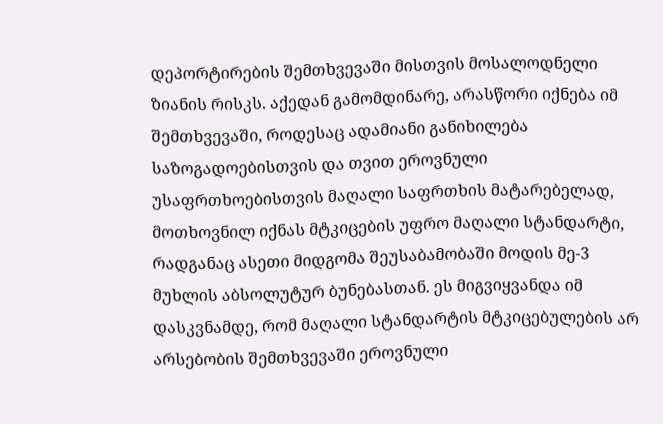დეპორტირების შემთხვევაში მისთვის მოსალოდნელი ზიანის რისკს. აქედან გამომდინარე, არასწორი იქნება იმ შემთხვევაში, როდესაც ადამიანი განიხილება საზოგადოებისთვის და თვით ეროვნული უსაფრთხოებისთვის მაღალი საფრთხის მატარებელად, მოთხოვნილ იქნას მტკიცების უფრო მაღალი სტანდარტი, რადგანაც ასეთი მიდგომა შეუსაბამობაში მოდის მე-3 მუხლის აბსოლუტურ ბუნებასთან. ეს მიგვიყვანდა იმ დასკვნამდე, რომ მაღალი სტანდარტის მტკიცებულების არ არსებობის შემთხვევაში ეროვნული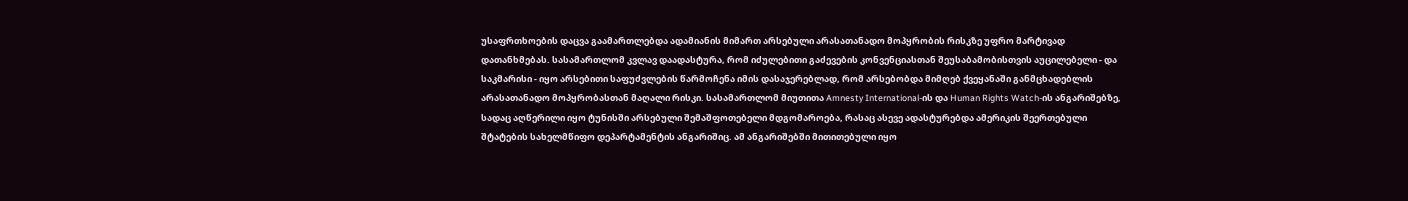უსაფრთხოების დაცვა გაამართლებდა ადამიანის მიმართ არსებული არასათანადო მოპყრობის რისკზე უფრო მარტივად დათანხმებას. სასამართლომ კვლავ დაადასტურა, რომ იძულებითი გაძევების კონვენციასთან შეუსაბამობისთვის აუცილებელი - და საკმარისი - იყო არსებითი საფუძვლების წარმოჩენა იმის დასაჯერებლად, რომ არსებობდა მიმღებ ქვეყანაში განმცხადებლის არასათანადო მოპყრობასთან მაღალი რისკი. სასამართლომ მიუთითა Amnesty International-ის და Human Rights Watch-ის ანგარიშებზე, სადაც აღწერილი იყო ტუნისში არსებული შემაშფოთებელი მდგომაროება, რასაც ასევე ადასტურებდა ამერიკის შეერთებული შტატების სახელმწიფო დეპარტამენტის ანგარიშიც. ამ ანგარიშებში მითითებული იყო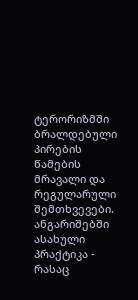ტერორიზმში ბრალდებული პირების წამების მრავალი და რეგულარული შემთხვევები. ანგარიშებში ასახული პრაქტიკა - რასაც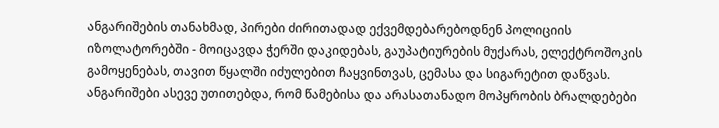ანგარიშების თანახმად, პირები ძირითადად ექვემდებარებოდნენ პოლიციის იზოლატორებში - მოიცავდა ჭერში დაკიდებას, გაუპატიურების მუქარას, ელექტროშოკის გამოყენებას, თავით წყალში იძულებით ჩაყვინთვას, ცემასა და სიგარეტით დაწვას. ანგარიშები ასევე უთითებდა, რომ წამებისა და არასათანადო მოპყრობის ბრალდებები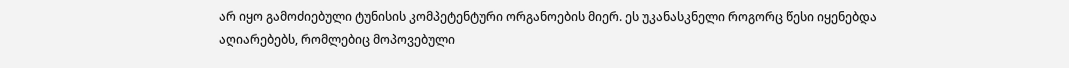არ იყო გამოძიებული ტუნისის კომპეტენტური ორგანოების მიერ. ეს უკანასკნელი როგორც წესი იყენებდა აღიარებებს, რომლებიც მოპოვებული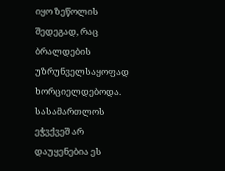იყო ზეწოლის შედეგად, რაც ბრალდების უზრუნველსაყოფად ხორციელდებოდა. სასამართლოს ეჭვქვეშ არ დაუყენებია ეს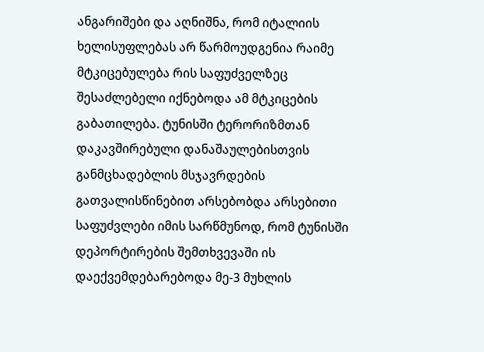ანგარიშები და აღნიშნა, რომ იტალიის ხელისუფლებას არ წარმოუდგენია რაიმე მტკიცებულება რის საფუძველზეც შესაძლებელი იქნებოდა ამ მტკიცების გაბათილება. ტუნისში ტერორიზმთან დაკავშირებული დანაშაულებისთვის განმცხადებლის მსჯავრდების გათვალისწინებით არსებობდა არსებითი საფუძვლები იმის სარწმუნოდ, რომ ტუნისში დეპორტირების შემთხვევაში ის დაექვემდებარებოდა მე-3 მუხლის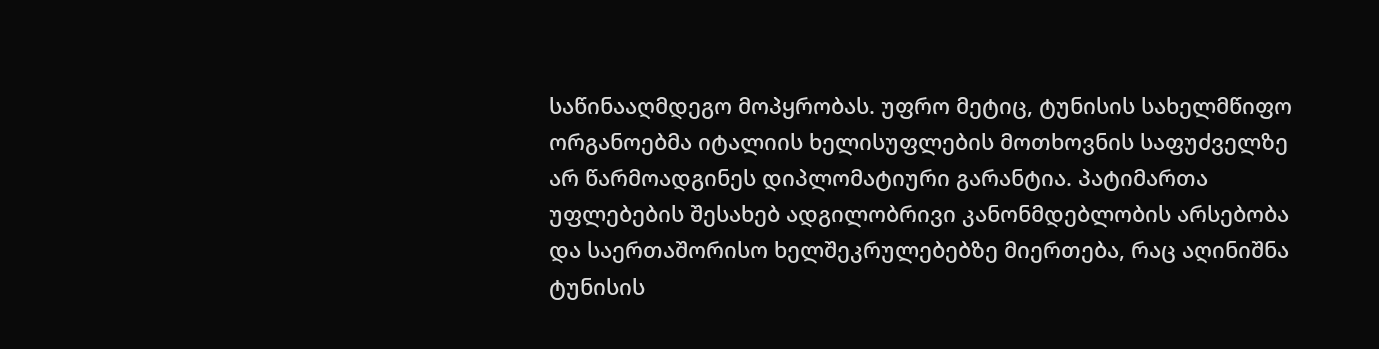საწინააღმდეგო მოპყრობას. უფრო მეტიც, ტუნისის სახელმწიფო ორგანოებმა იტალიის ხელისუფლების მოთხოვნის საფუძველზე არ წარმოადგინეს დიპლომატიური გარანტია. პატიმართა უფლებების შესახებ ადგილობრივი კანონმდებლობის არსებობა და საერთაშორისო ხელშეკრულებებზე მიერთება, რაც აღინიშნა ტუნისის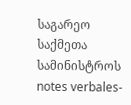საგარეო საქმეთა სამინისტროს notes verbales-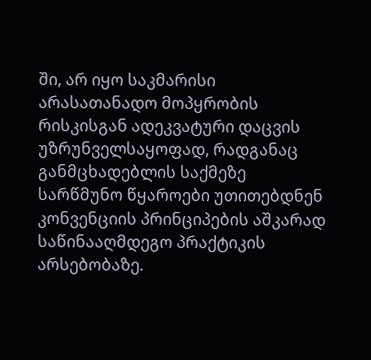ში, არ იყო საკმარისი არასათანადო მოპყრობის რისკისგან ადეკვატური დაცვის უზრუნველსაყოფად, რადგანაც განმცხადებლის საქმეზე სარწმუნო წყაროები უთითებდნენ კონვენციის პრინციპების აშკარად საწინააღმდეგო პრაქტიკის არსებობაზე.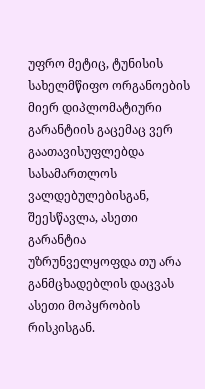უფრო მეტიც, ტუნისის სახელმწიფო ორგანოების მიერ დიპლომატიური გარანტიის გაცემაც ვერ გაათავისუფლებდა სასამართლოს ვალდებულებისგან, შეესწავლა, ასეთი გარანტია უზრუნველყოფდა თუ არა განმცხადებლის დაცვას ასეთი მოპყრობის რისკისგან.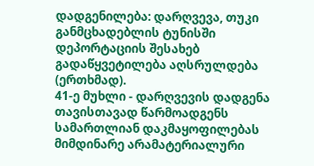დადგენილება: დარღვევა, თუკი განმცხადებლის ტუნისში დეპორტაციის შესახებ გადაწყვეტილება აღსრულდება (ერთხმად).
41-ე მუხლი - დარღვევის დადგენა თავისთავად წარმოადგენს სამართლიან დაკმაყოფილებას მიმდინარე არამატერიალური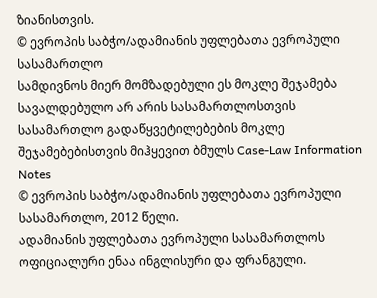ზიანისთვის.
© ევროპის საბჭო/ადამიანის უფლებათა ევროპული სასამართლო
სამდივნოს მიერ მომზადებული ეს მოკლე შეჯამება სავალდებულო არ არის სასამართლოსთვის
სასამართლო გადაწყვეტილებების მოკლე შეჯამებებისთვის მიჰყევით ბმულს Case-Law Information Notes
© ევროპის საბჭო/ადამიანის უფლებათა ევროპული სასამართლო, 2012 წელი.
ადამიანის უფლებათა ევროპული სასამართლოს ოფიციალური ენაა ინგლისური და ფრანგული.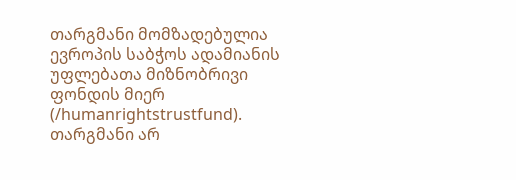თარგმანი მომზადებულია ევროპის საბჭოს ადამიანის უფლებათა მიზნობრივი ფონდის მიერ (/humanrightstrustfund). თარგმანი არ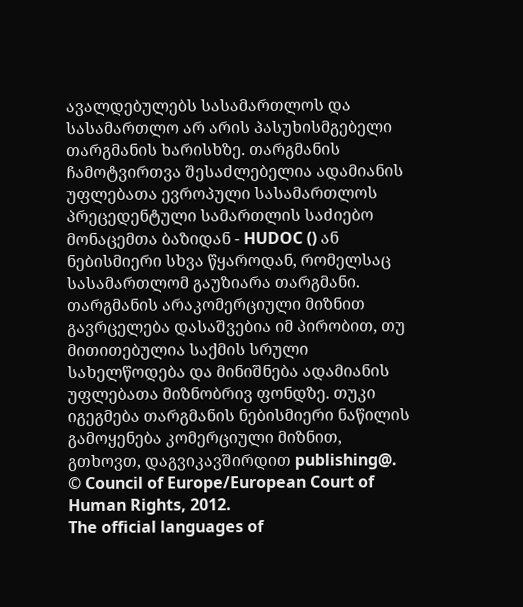ავალდებულებს სასამართლოს და სასამართლო არ არის პასუხისმგებელი თარგმანის ხარისხზე. თარგმანის ჩამოტვირთვა შესაძლებელია ადამიანის უფლებათა ევროპული სასამართლოს პრეცედენტული სამართლის საძიებო მონაცემთა ბაზიდან - HUDOC () ან ნებისმიერი სხვა წყაროდან, რომელსაც სასამართლომ გაუზიარა თარგმანი. თარგმანის არაკომერციული მიზნით გავრცელება დასაშვებია იმ პირობით, თუ მითითებულია საქმის სრული სახელწოდება და მინიშნება ადამიანის უფლებათა მიზნობრივ ფონდზე. თუკი იგეგმება თარგმანის ნებისმიერი ნაწილის გამოყენება კომერციული მიზნით, გთხოვთ, დაგვიკავშირდით publishing@.
© Council of Europe/European Court of Human Rights, 2012.
The official languages of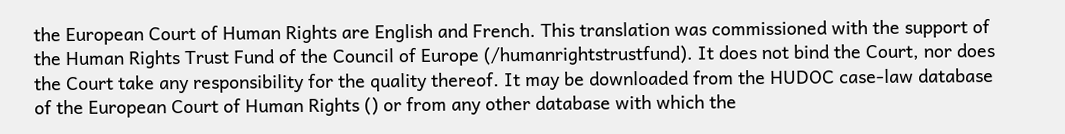the European Court of Human Rights are English and French. This translation was commissioned with the support of the Human Rights Trust Fund of the Council of Europe (/humanrightstrustfund). It does not bind the Court, nor does the Court take any responsibility for the quality thereof. It may be downloaded from the HUDOC case-law database of the European Court of Human Rights () or from any other database with which the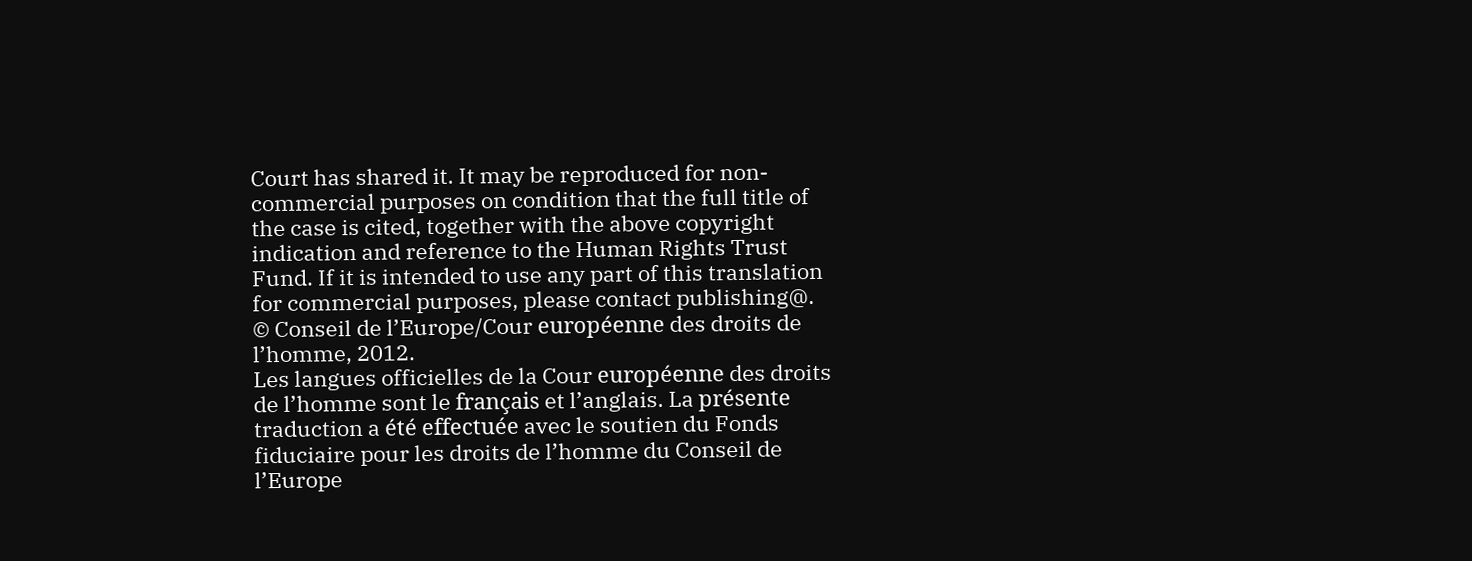Court has shared it. It may be reproduced for non-commercial purposes on condition that the full title of the case is cited, together with the above copyright indication and reference to the Human Rights Trust Fund. If it is intended to use any part of this translation for commercial purposes, please contact publishing@.
© Conseil de l’Europe/Cour européenne des droits de l’homme, 2012.
Les langues officielles de la Cour européenne des droits de l’homme sont le français et l’anglais. La présente traduction a été effectuée avec le soutien du Fonds fiduciaire pour les droits de l’homme du Conseil de l’Europe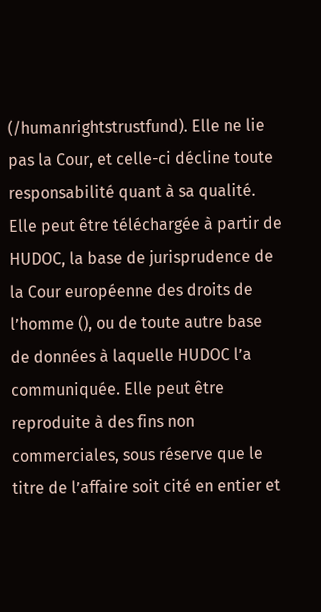(/humanrightstrustfund). Elle ne lie pas la Cour, et celle-ci décline toute responsabilité quant à sa qualité. Elle peut être téléchargée à partir de HUDOC, la base de jurisprudence de la Cour européenne des droits de l’homme (), ou de toute autre base de données à laquelle HUDOC l’a communiquée. Elle peut être reproduite à des fins non commerciales, sous réserve que le titre de l’affaire soit cité en entier et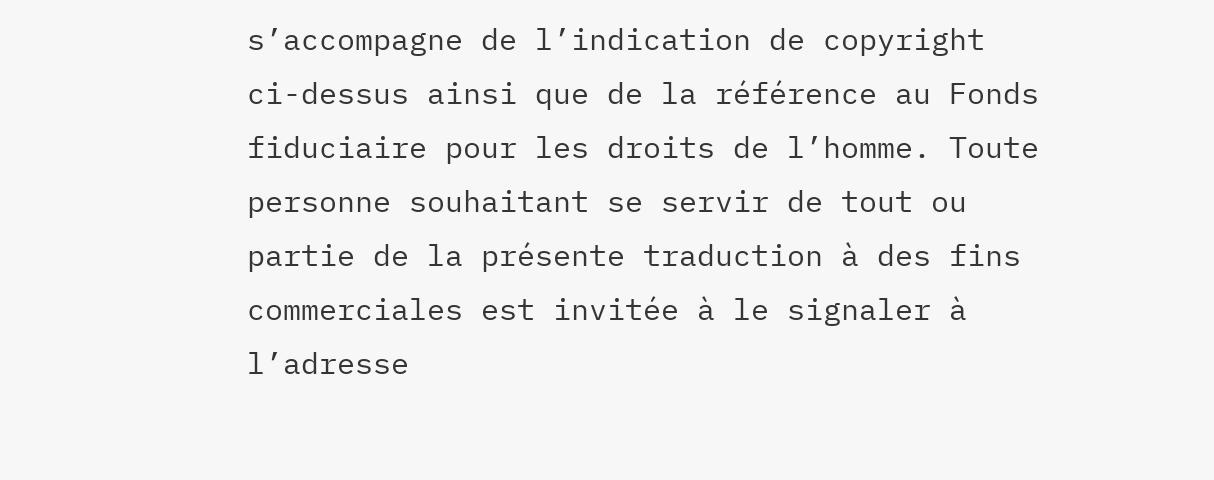s’accompagne de l’indication de copyright ci-dessus ainsi que de la référence au Fonds fiduciaire pour les droits de l’homme. Toute personne souhaitant se servir de tout ou partie de la présente traduction à des fins commerciales est invitée à le signaler à l’adresse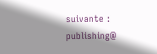suivante : publishing@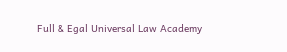Full & Egal Universal Law Academy